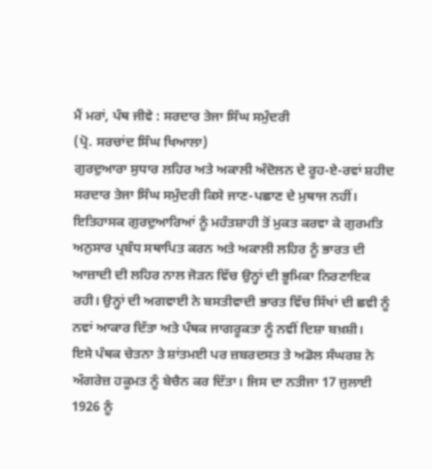ਮੈਂ ਮਰਾਂ, ਪੰਥ ਜੀਵੇ : ਸਰਦਾਰ ਤੇਜਾ ਸਿੰਘ ਸਮੁੰਦਰੀ
(ਪ੍ਰੋ. ਸਰਚਾਂਦ ਸਿੰਘ ਖਿਆਲਾ)
ਗੁਰਦੁਆਰਾ ਸੁਧਾਰ ਲਹਿਰ ਅਤੇ ਅਕਾਲੀ ਅੰਦੋਲਨ ਦੇ ਰੂਹ-ਏ-ਰਵਾਂ ਸ਼ਹੀਦ ਸਰਦਾਰ ਤੇਜਾ ਸਿੰਘ ਸਮੁੰਦਰੀ ਕਿਸੇ ਜਾਣ-ਪਛਾਣ ਦੇ ਮੁਥਾਜ ਨਹੀਂ। ਇਤਿਹਾਸਕ ਗੁਰਦੁਆਰਿਆਂ ਨੂੰ ਮਹੰਤਸ਼ਾਹੀ ਤੋਂ ਮੁਕਤ ਕਰਵਾ ਕੇ ਗੁਰਮਤਿ ਅਨੁਸਾਰ ਪ੍ਰਬੰਧ ਸਥਾਪਿਤ ਕਰਨ ਅਤੇ ਅਕਾਲੀ ਲਹਿਰ ਨੂੰ ਭਾਰਤ ਦੀ ਆਜ਼ਾਦੀ ਦੀ ਲਹਿਰ ਨਾਲ ਜੋੜਨ ਵਿੱਚ ਉਨ੍ਹਾਂ ਦੀ ਭੂਮਿਕਾ ਨਿਰਣਾਇਕ ਰਹੀ। ਉਨ੍ਹਾਂ ਦੀ ਅਗਵਾਈ ਨੇ ਬਸਤੀਵਾਦੀ ਭਾਰਤ ਵਿੱਚ ਸਿੱਖਾਂ ਦੀ ਛਵੀ ਨੂੰ ਨਵਾਂ ਆਕਾਰ ਦਿੱਤਾ ਅਤੇ ਪੰਥਕ ਜਾਗਰੂਕਤਾ ਨੂੰ ਨਵੀਂ ਦਿਸ਼ਾ ਬਖ਼ਸ਼ੀ।
ਇਸੇ ਪੰਥਕ ਚੇਤਨਾ ਤੇ ਸ਼ਾਂਤਮਈ ਪਰ ਜ਼ਬਰਦਸਤ ਤੇ ਅਡੋਲ ਸੰਘਰਸ਼ ਨੇ ਅੰਗਰੇਜ਼ ਹਕੂਮਤ ਨੂੰ ਬੇਚੈਨ ਕਰ ਦਿੱਤਾ। ਜਿਸ ਦਾ ਨਤੀਜਾ 17 ਜੁਲਾਈ 1926 ਨੂੰ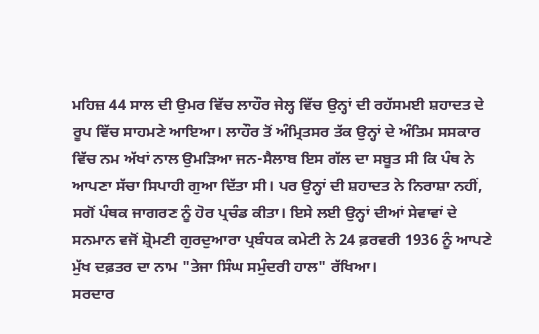ਮਹਿਜ਼ 44 ਸਾਲ ਦੀ ਉਮਰ ਵਿੱਚ ਲਾਹੌਰ ਜੇਲ੍ਹ ਵਿੱਚ ਉਨ੍ਹਾਂ ਦੀ ਰਹੱਸਮਈ ਸ਼ਹਾਦਤ ਦੇ ਰੂਪ ਵਿੱਚ ਸਾਹਮਣੇ ਆਇਆ। ਲਾਹੌਰ ਤੋਂ ਅੰਮ੍ਰਿਤਸਰ ਤੱਕ ਉਨ੍ਹਾਂ ਦੇ ਅੰਤਿਮ ਸਸਕਾਰ ਵਿੱਚ ਨਮ ਅੱਖਾਂ ਨਾਲ ਉਮੜਿਆ ਜਨ-ਸੈਲਾਬ ਇਸ ਗੱਲ ਦਾ ਸਬੂਤ ਸੀ ਕਿ ਪੰਥ ਨੇ ਆਪਣਾ ਸੱਚਾ ਸਿਪਾਹੀ ਗੁਆ ਦਿੱਤਾ ਸੀ। ਪਰ ਉਨ੍ਹਾਂ ਦੀ ਸ਼ਹਾਦਤ ਨੇ ਨਿਰਾਸ਼ਾ ਨਹੀਂ, ਸਗੋਂ ਪੰਥਕ ਜਾਗਰਣ ਨੂੰ ਹੋਰ ਪ੍ਰਚੰਡ ਕੀਤਾ। ਇਸੇ ਲਈ ਉਨ੍ਹਾਂ ਦੀਆਂ ਸੇਵਾਵਾਂ ਦੇ ਸਨਮਾਨ ਵਜੋਂ ਸ਼੍ਰੋਮਣੀ ਗੁਰਦੁਆਰਾ ਪ੍ਰਬੰਧਕ ਕਮੇਟੀ ਨੇ 24 ਫ਼ਰਵਰੀ 1936 ਨੂੰ ਆਪਣੇ ਮੁੱਖ ਦਫ਼ਤਰ ਦਾ ਨਾਮ "ਤੇਜਾ ਸਿੰਘ ਸਮੁੰਦਰੀ ਹਾਲ" ਰੱਖਿਆ।
ਸਰਦਾਰ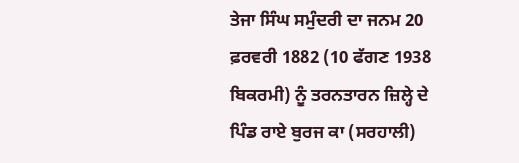ਤੇਜਾ ਸਿੰਘ ਸਮੁੰਦਰੀ ਦਾ ਜਨਮ 20 ਫ਼ਰਵਰੀ 1882 (10 ਫੱਗਣ 1938 ਬਿਕਰਮੀ) ਨੂੰ ਤਰਨਤਾਰਨ ਜ਼ਿਲ੍ਹੇ ਦੇ ਪਿੰਡ ਰਾਏ ਬੁਰਜ ਕਾ (ਸਰਹਾਲੀ)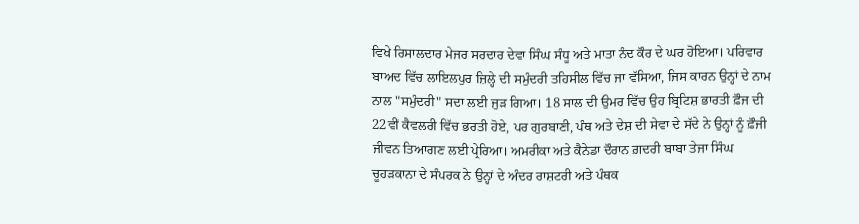ਵਿਖੇ ਰਿਸਾਲਦਾਰ ਮੇਜਰ ਸਰਦਾਰ ਦੇਵਾ ਸਿੰਘ ਸੰਧੂ ਅਤੇ ਮਾਤਾ ਨੰਦ ਕੌਰ ਦੇ ਘਰ ਹੋਇਆ। ਪਰਿਵਾਰ ਬਾਅਦ ਵਿੱਚ ਲਾਇਲਪੁਰ ਜ਼ਿਲ੍ਹੇ ਦੀ ਸਮੁੰਦਰੀ ਤਹਿਸੀਲ ਵਿੱਚ ਜਾ ਵੱਸਿਆ, ਜਿਸ ਕਾਰਨ ਉਨ੍ਹਾਂ ਦੇ ਨਾਮ ਨਾਲ "ਸਮੁੰਦਰੀ" ਸਦਾ ਲਈ ਜੁੜ ਗਿਆ। 18 ਸਾਲ ਦੀ ਉਮਰ ਵਿੱਚ ਉਹ ਬ੍ਰਿਟਿਸ਼ ਭਾਰਤੀ ਫ਼ੌਜ ਦੀ 22ਵੀਂ ਕੈਵਲਰੀ ਵਿੱਚ ਭਰਤੀ ਹੋਏ, ਪਰ ਗੁਰਬਾਣੀ, ਪੰਥ ਅਤੇ ਦੇਸ਼ ਦੀ ਸੇਵਾ ਦੇ ਸੱਦੇ ਨੇ ਉਨ੍ਹਾਂ ਨੂੰ ਫ਼ੌਜੀ ਜੀਵਨ ਤਿਆਗਣ ਲਈ ਪ੍ਰੇਰਿਆ। ਅਮਰੀਕਾ ਅਤੇ ਕੈਨੇਡਾ ਦੌਰਾਨ ਗ਼ਦਰੀ ਬਾਬਾ ਤੇਜਾ ਸਿੰਘ ਚੂਹੜਕਾਨਾ ਦੇ ਸੰਪਰਕ ਨੇ ਉਨ੍ਹਾਂ ਦੇ ਅੰਦਰ ਰਾਸ਼ਟਰੀ ਅਤੇ ਪੰਥਕ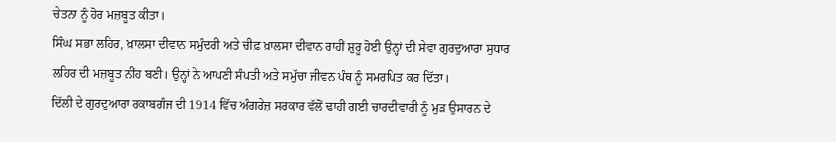ਚੇਤਨਾ ਨੂੰ ਹੋਰ ਮਜ਼ਬੂਤ ਕੀਤਾ।
ਸਿੰਘ ਸਭਾ ਲਹਿਰ, ਖ਼ਾਲਸਾ ਦੀਵਾਨ ਸਮੁੰਦਰੀ ਅਤੇ ਚੀਫ਼ ਖ਼ਾਲਸਾ ਦੀਵਾਨ ਰਾਹੀਂ ਸ਼ੁਰੂ ਹੋਈ ਉਨ੍ਹਾਂ ਦੀ ਸੇਵਾ ਗੁਰਦੁਆਰਾ ਸੁਧਾਰ ਲਹਿਰ ਦੀ ਮਜ਼ਬੂਤ ਨੀਂਹ ਬਣੀ। ਉਨ੍ਹਾਂ ਨੇ ਆਪਣੀ ਸੰਪਤੀ ਅਤੇ ਸਮੁੱਚਾ ਜੀਵਨ ਪੰਥ ਨੂੰ ਸਮਰਪਿਤ ਕਰ ਦਿੱਤਾ।
ਦਿੱਲੀ ਦੇ ਗੁਰਦੁਆਰਾ ਰਕਾਬਗੰਜ ਦੀ 1914 ਵਿੱਚ ਅੰਗਰੇਜ਼ ਸਰਕਾਰ ਵੱਲੋਂ ਢਾਹੀ ਗਈ ਚਾਰਦੀਵਾਰੀ ਨੂੰ ਮੁੜ ਉਸਾਰਨ ਦੇ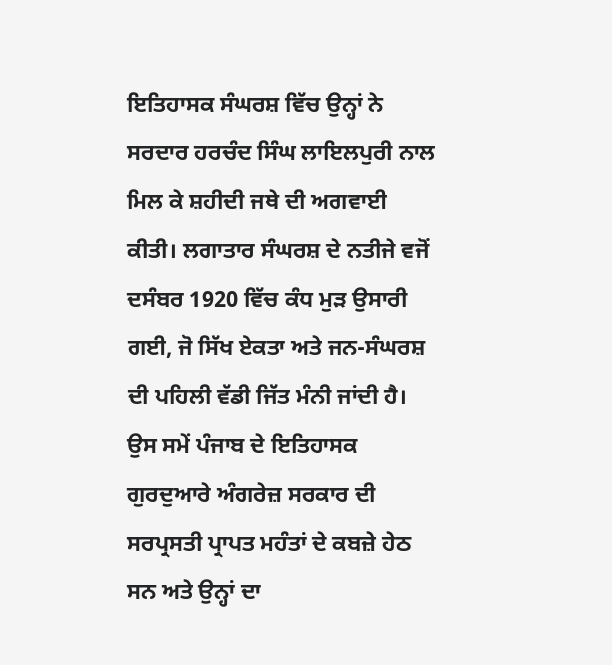ਇਤਿਹਾਸਕ ਸੰਘਰਸ਼ ਵਿੱਚ ਉਨ੍ਹਾਂ ਨੇ ਸਰਦਾਰ ਹਰਚੰਦ ਸਿੰਘ ਲਾਇਲਪੁਰੀ ਨਾਲ ਮਿਲ ਕੇ ਸ਼ਹੀਦੀ ਜਥੇ ਦੀ ਅਗਵਾਈ ਕੀਤੀ। ਲਗਾਤਾਰ ਸੰਘਰਸ਼ ਦੇ ਨਤੀਜੇ ਵਜੋਂ ਦਸੰਬਰ 1920 ਵਿੱਚ ਕੰਧ ਮੁੜ ਉਸਾਰੀ ਗਈ, ਜੋ ਸਿੱਖ ਏਕਤਾ ਅਤੇ ਜਨ-ਸੰਘਰਸ਼ ਦੀ ਪਹਿਲੀ ਵੱਡੀ ਜਿੱਤ ਮੰਨੀ ਜਾਂਦੀ ਹੈ।
ਉਸ ਸਮੇਂ ਪੰਜਾਬ ਦੇ ਇਤਿਹਾਸਕ ਗੁਰਦੁਆਰੇ ਅੰਗਰੇਜ਼ ਸਰਕਾਰ ਦੀ ਸਰਪ੍ਰਸਤੀ ਪ੍ਰਾਪਤ ਮਹੰਤਾਂ ਦੇ ਕਬਜ਼ੇ ਹੇਠ ਸਨ ਅਤੇ ਉਨ੍ਹਾਂ ਦਾ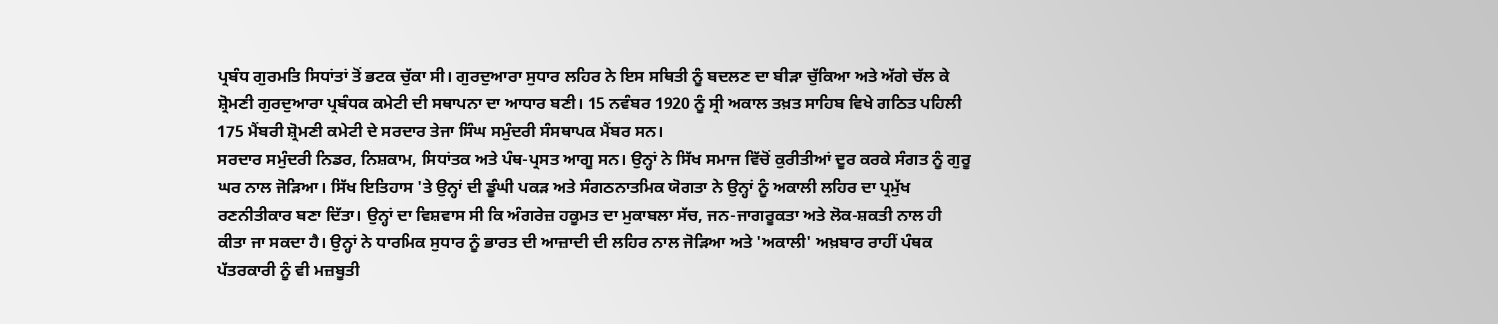ਪ੍ਰਬੰਧ ਗੁਰਮਤਿ ਸਿਧਾਂਤਾਂ ਤੋਂ ਭਟਕ ਚੁੱਕਾ ਸੀ। ਗੁਰਦੁਆਰਾ ਸੁਧਾਰ ਲਹਿਰ ਨੇ ਇਸ ਸਥਿਤੀ ਨੂੰ ਬਦਲਣ ਦਾ ਬੀੜਾ ਚੁੱਕਿਆ ਅਤੇ ਅੱਗੇ ਚੱਲ ਕੇ ਸ਼੍ਰੋਮਣੀ ਗੁਰਦੁਆਰਾ ਪ੍ਰਬੰਧਕ ਕਮੇਟੀ ਦੀ ਸਥਾਪਨਾ ਦਾ ਆਧਾਰ ਬਣੀ। 15 ਨਵੰਬਰ 1920 ਨੂੰ ਸ੍ਰੀ ਅਕਾਲ ਤਖ਼ਤ ਸਾਹਿਬ ਵਿਖੇ ਗਠਿਤ ਪਹਿਲੀ 175 ਮੈਂਬਰੀ ਸ਼੍ਰੋਮਣੀ ਕਮੇਟੀ ਦੇ ਸਰਦਾਰ ਤੇਜਾ ਸਿੰਘ ਸਮੁੰਦਰੀ ਸੰਸਥਾਪਕ ਮੈਂਬਰ ਸਨ।
ਸਰਦਾਰ ਸਮੁੰਦਰੀ ਨਿਡਰ, ਨਿਸ਼ਕਾਮ, ਸਿਧਾਂਤਕ ਅਤੇ ਪੰਥ-ਪ੍ਰਸਤ ਆਗੂ ਸਨ। ਉਨ੍ਹਾਂ ਨੇ ਸਿੱਖ ਸਮਾਜ ਵਿੱਚੋਂ ਕੁਰੀਤੀਆਂ ਦੂਰ ਕਰਕੇ ਸੰਗਤ ਨੂੰ ਗੁਰੂ ਘਰ ਨਾਲ ਜੋੜਿਆ। ਸਿੱਖ ਇਤਿਹਾਸ 'ਤੇ ਉਨ੍ਹਾਂ ਦੀ ਡੂੰਘੀ ਪਕੜ ਅਤੇ ਸੰਗਠਨਾਤਮਿਕ ਯੋਗਤਾ ਨੇ ਉਨ੍ਹਾਂ ਨੂੰ ਅਕਾਲੀ ਲਹਿਰ ਦਾ ਪ੍ਰਮੁੱਖ ਰਣਨੀਤੀਕਾਰ ਬਣਾ ਦਿੱਤਾ। ਉਨ੍ਹਾਂ ਦਾ ਵਿਸ਼ਵਾਸ ਸੀ ਕਿ ਅੰਗਰੇਜ਼ ਹਕੂਮਤ ਦਾ ਮੁਕਾਬਲਾ ਸੱਚ, ਜਨ-ਜਾਗਰੂਕਤਾ ਅਤੇ ਲੋਕ-ਸ਼ਕਤੀ ਨਾਲ ਹੀ ਕੀਤਾ ਜਾ ਸਕਦਾ ਹੈ। ਉਨ੍ਹਾਂ ਨੇ ਧਾਰਮਿਕ ਸੁਧਾਰ ਨੂੰ ਭਾਰਤ ਦੀ ਆਜ਼ਾਦੀ ਦੀ ਲਹਿਰ ਨਾਲ ਜੋੜਿਆ ਅਤੇ 'ਅਕਾਲੀ' ਅਖ਼ਬਾਰ ਰਾਹੀਂ ਪੰਥਕ ਪੱਤਰਕਾਰੀ ਨੂੰ ਵੀ ਮਜ਼ਬੂਤੀ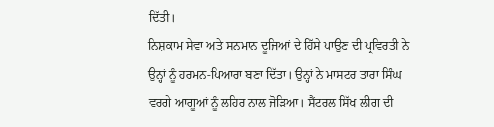ਦਿੱਤੀ।
ਨਿਸ਼ਕਾਮ ਸੇਵਾ ਅਤੇ ਸਨਮਾਨ ਦੂਜਿਆਂ ਦੇ ਹਿੱਸੇ ਪਾਉਣ ਦੀ ਪ੍ਰਵਿਰਤੀ ਨੇ ਉਨ੍ਹਾਂ ਨੂੰ ਹਰਮਨ-ਪਿਆਰਾ ਬਣਾ ਦਿੱਤਾ। ਉਨ੍ਹਾਂ ਨੇ ਮਾਸਟਰ ਤਾਰਾ ਸਿੰਘ ਵਰਗੇ ਆਗੂਆਂ ਨੂੰ ਲਹਿਰ ਨਾਲ ਜੋੜਿਆ। ਸੈਂਟਰਲ ਸਿੱਖ ਲੀਗ ਦੀ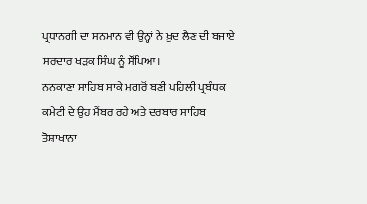ਪ੍ਰਧਾਨਗੀ ਦਾ ਸਨਮਾਨ ਵੀ ਉਨ੍ਹਾਂ ਨੇ ਖ਼ੁਦ ਲੈਣ ਦੀ ਬਜਾਏ ਸਰਦਾਰ ਖੜਕ ਸਿੰਘ ਨੂੰ ਸੌਂਪਿਆ।
ਨਨਕਾਣਾ ਸਾਹਿਬ ਸਾਕੇ ਮਗਰੋਂ ਬਣੀ ਪਹਿਲੀ ਪ੍ਰਬੰਧਕ ਕਮੇਟੀ ਦੇ ਉਹ ਮੈਂਬਰ ਰਹੇ ਅਤੇ ਦਰਬਾਰ ਸਾਹਿਬ ਤੋਸ਼ਾਖਾਨਾ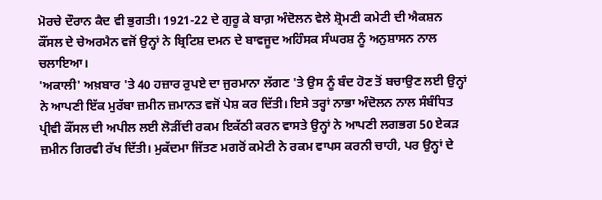ਮੋਰਚੇ ਦੌਰਾਨ ਕੈਦ ਵੀ ਭੁਗਤੀ। 1921-22 ਦੇ ਗੁਰੂ ਕੇ ਬਾਗ਼ ਅੰਦੋਲਨ ਵੇਲੇ ਸ਼੍ਰੋਮਣੀ ਕਮੇਟੀ ਦੀ ਐਕਸ਼ਨ ਕੌਂਸਲ ਦੇ ਚੇਅਰਮੈਨ ਵਜੋਂ ਉਨ੍ਹਾਂ ਨੇ ਬ੍ਰਿਟਿਸ਼ ਦਮਨ ਦੇ ਬਾਵਜੂਦ ਅਹਿੰਸਕ ਸੰਘਰਸ਼ ਨੂੰ ਅਨੁਸ਼ਾਸਨ ਨਾਲ ਚਲਾਇਆ।
'ਅਕਾਲੀ' ਅਖ਼ਬਾਰ 'ਤੇ 40 ਹਜ਼ਾਰ ਰੁਪਏ ਦਾ ਜੁਰਮਾਨਾ ਲੱਗਣ 'ਤੇ ਉਸ ਨੂੰ ਬੰਦ ਹੋਣ ਤੋਂ ਬਚਾਉਣ ਲਈ ਉਨ੍ਹਾਂ ਨੇ ਆਪਣੀ ਇੱਕ ਮੁਰੱਬਾ ਜ਼ਮੀਨ ਜ਼ਮਾਨਤ ਵਜੋਂ ਪੇਸ਼ ਕਰ ਦਿੱਤੀ। ਇਸੇ ਤਰ੍ਹਾਂ ਨਾਭਾ ਅੰਦੋਲਨ ਨਾਲ ਸੰਬੰਧਿਤ ਪ੍ਰੀਵੀ ਕੌਂਸਲ ਦੀ ਅਪੀਲ ਲਈ ਲੋੜੀਂਦੀ ਰਕਮ ਇਕੱਠੀ ਕਰਨ ਵਾਸਤੇ ਉਨ੍ਹਾਂ ਨੇ ਆਪਣੀ ਲਗਭਗ 50 ਏਕੜ ਜ਼ਮੀਨ ਗਿਰਵੀ ਰੱਖ ਦਿੱਤੀ। ਮੁਕੱਦਮਾ ਜਿੱਤਣ ਮਗਰੋਂ ਕਮੇਟੀ ਨੇ ਰਕਮ ਵਾਪਸ ਕਰਨੀ ਚਾਹੀ, ਪਰ ਉਨ੍ਹਾਂ ਦੇ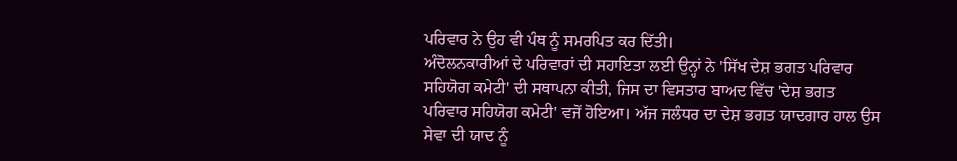ਪਰਿਵਾਰ ਨੇ ਉਹ ਵੀ ਪੰਥ ਨੂੰ ਸਮਰਪਿਤ ਕਰ ਦਿੱਤੀ।
ਅੰਦੋਲਨਕਾਰੀਆਂ ਦੇ ਪਰਿਵਾਰਾਂ ਦੀ ਸਹਾਇਤਾ ਲਈ ਉਨ੍ਹਾਂ ਨੇ 'ਸਿੱਖ ਦੇਸ਼ ਭਗਤ ਪਰਿਵਾਰ ਸਹਿਯੋਗ ਕਮੇਟੀ' ਦੀ ਸਥਾਪਨਾ ਕੀਤੀ, ਜਿਸ ਦਾ ਵਿਸਤਾਰ ਬਾਅਦ ਵਿੱਚ 'ਦੇਸ਼ ਭਗਤ ਪਰਿਵਾਰ ਸਹਿਯੋਗ ਕਮੇਟੀ' ਵਜੋਂ ਹੋਇਆ। ਅੱਜ ਜਲੰਧਰ ਦਾ ਦੇਸ਼ ਭਗਤ ਯਾਦਗਾਰ ਹਾਲ ਉਸ ਸੇਵਾ ਦੀ ਯਾਦ ਨੂੰ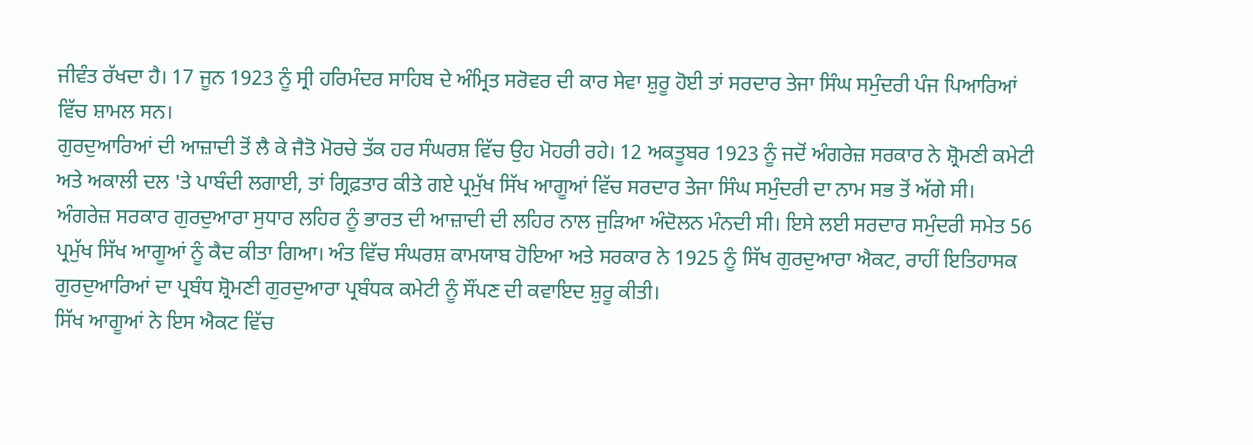ਜੀਵੰਤ ਰੱਖਦਾ ਹੈ। 17 ਜੂਨ 1923 ਨੂੰ ਸ੍ਰੀ ਹਰਿਮੰਦਰ ਸਾਹਿਬ ਦੇ ਅੰਮ੍ਰਿਤ ਸਰੋਵਰ ਦੀ ਕਾਰ ਸੇਵਾ ਸ਼ੁਰੂ ਹੋਈ ਤਾਂ ਸਰਦਾਰ ਤੇਜਾ ਸਿੰਘ ਸਮੁੰਦਰੀ ਪੰਜ ਪਿਆਰਿਆਂ ਵਿੱਚ ਸ਼ਾਮਲ ਸਨ।
ਗੁਰਦੁਆਰਿਆਂ ਦੀ ਆਜ਼ਾਦੀ ਤੋਂ ਲੈ ਕੇ ਜੈਤੋ ਮੋਰਚੇ ਤੱਕ ਹਰ ਸੰਘਰਸ਼ ਵਿੱਚ ਉਹ ਮੋਹਰੀ ਰਹੇ। 12 ਅਕਤੂਬਰ 1923 ਨੂੰ ਜਦੋਂ ਅੰਗਰੇਜ਼ ਸਰਕਾਰ ਨੇ ਸ਼੍ਰੋਮਣੀ ਕਮੇਟੀ ਅਤੇ ਅਕਾਲੀ ਦਲ 'ਤੇ ਪਾਬੰਦੀ ਲਗਾਈ, ਤਾਂ ਗ੍ਰਿਫ਼ਤਾਰ ਕੀਤੇ ਗਏ ਪ੍ਰਮੁੱਖ ਸਿੱਖ ਆਗੂਆਂ ਵਿੱਚ ਸਰਦਾਰ ਤੇਜਾ ਸਿੰਘ ਸਮੁੰਦਰੀ ਦਾ ਨਾਮ ਸਭ ਤੋਂ ਅੱਗੇ ਸੀ।
ਅੰਗਰੇਜ਼ ਸਰਕਾਰ ਗੁਰਦੁਆਰਾ ਸੁਧਾਰ ਲਹਿਰ ਨੂੰ ਭਾਰਤ ਦੀ ਆਜ਼ਾਦੀ ਦੀ ਲਹਿਰ ਨਾਲ ਜੁੜਿਆ ਅੰਦੋਲਨ ਮੰਨਦੀ ਸੀ। ਇਸੇ ਲਈ ਸਰਦਾਰ ਸਮੁੰਦਰੀ ਸਮੇਤ 56 ਪ੍ਰਮੁੱਖ ਸਿੱਖ ਆਗੂਆਂ ਨੂੰ ਕੈਦ ਕੀਤਾ ਗਿਆ। ਅੰਤ ਵਿੱਚ ਸੰਘਰਸ਼ ਕਾਮਯਾਬ ਹੋਇਆ ਅਤੇ ਸਰਕਾਰ ਨੇ 1925 ਨੂੰ ਸਿੱਖ ਗੁਰਦੁਆਰਾ ਐਕਟ, ਰਾਹੀਂ ਇਤਿਹਾਸਕ ਗੁਰਦੁਆਰਿਆਂ ਦਾ ਪ੍ਰਬੰਧ ਸ਼੍ਰੋਮਣੀ ਗੁਰਦੁਆਰਾ ਪ੍ਰਬੰਧਕ ਕਮੇਟੀ ਨੂੰ ਸੌਂਪਣ ਦੀ ਕਵਾਇਦ ਸ਼ੁਰੂ ਕੀਤੀ।
ਸਿੱਖ ਆਗੂਆਂ ਨੇ ਇਸ ਐਕਟ ਵਿੱਚ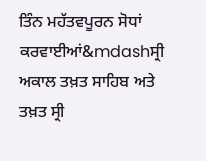ਤਿੰਨ ਮਹੱਤਵਪੂਰਨ ਸੋਧਾਂ ਕਰਵਾਈਆਂ&mdashਸ੍ਰੀ ਅਕਾਲ ਤਖ਼ਤ ਸਾਹਿਬ ਅਤੇ ਤਖ਼ਤ ਸ੍ਰੀ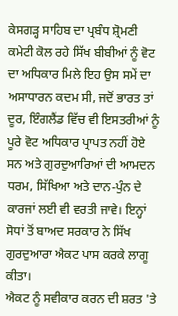ਕੇਸਗੜ੍ਹ ਸਾਹਿਬ ਦਾ ਪ੍ਰਬੰਧ ਸ਼੍ਰੋਮਣੀ ਕਮੇਟੀ ਕੋਲ ਰਹੇ ਸਿੱਖ ਬੀਬੀਆਂ ਨੂੰ ਵੋਟ ਦਾ ਅਧਿਕਾਰ ਮਿਲੇ ਇਹ ਉਸ ਸਮੇਂ ਦਾ ਅਸਾਧਾਰਨ ਕਦਮ ਸੀ, ਜਦੋਂ ਭਾਰਤ ਤਾਂ ਦੂਰ, ਇੰਗਲੈਂਡ ਵਿੱਚ ਵੀ ਇਸਤਰੀਆਂ ਨੂੰ ਪੂਰੇ ਵੋਟ ਅਧਿਕਾਰ ਪ੍ਰਾਪਤ ਨਹੀਂ ਹੋਏ ਸਨ ਅਤੇ ਗੁਰਦੁਆਰਿਆਂ ਦੀ ਆਮਦਨ ਧਰਮ, ਸਿੱਖਿਆ ਅਤੇ ਦਾਨ-ਪੁੰਨ ਦੇ ਕਾਰਜਾਂ ਲਈ ਵੀ ਵਰਤੀ ਜਾਵੇ। ਇਨ੍ਹਾਂ ਸੋਧਾਂ ਤੋਂ ਬਾਅਦ ਸਰਕਾਰ ਨੇ ਸਿੱਖ ਗੁਰਦੁਆਰਾ ਐਕਟ ਪਾਸ ਕਰਕੇ ਲਾਗੂ ਕੀਤਾ।
ਐਕਟ ਨੂੰ ਸਵੀਕਾਰ ਕਰਨ ਦੀ ਸ਼ਰਤ 'ਤੇ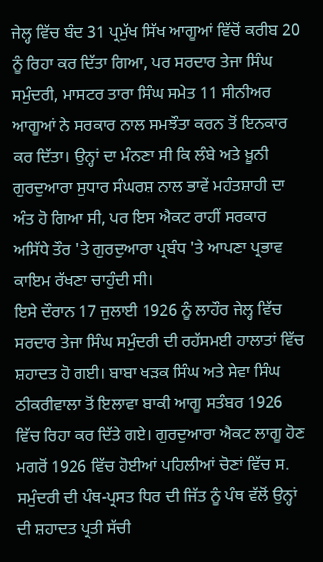ਜੇਲ੍ਹ ਵਿੱਚ ਬੰਦ 31 ਪ੍ਰਮੁੱਖ ਸਿੱਖ ਆਗੂਆਂ ਵਿੱਚੋਂ ਕਰੀਬ 20 ਨੂੰ ਰਿਹਾ ਕਰ ਦਿੱਤਾ ਗਿਆ, ਪਰ ਸਰਦਾਰ ਤੇਜਾ ਸਿੰਘ ਸਮੁੰਦਰੀ, ਮਾਸਟਰ ਤਾਰਾ ਸਿੰਘ ਸਮੇਤ 11 ਸੀਨੀਅਰ ਆਗੂਆਂ ਨੇ ਸਰਕਾਰ ਨਾਲ ਸਮਝੌਤਾ ਕਰਨ ਤੋਂ ਇਨਕਾਰ ਕਰ ਦਿੱਤਾ। ਉਨ੍ਹਾਂ ਦਾ ਮੰਨਣਾ ਸੀ ਕਿ ਲੰਬੇ ਅਤੇ ਖ਼ੂਨੀ ਗੁਰਦੁਆਰਾ ਸੁਧਾਰ ਸੰਘਰਸ਼ ਨਾਲ ਭਾਵੇਂ ਮਹੰਤਸ਼ਾਹੀ ਦਾ ਅੰਤ ਹੋ ਗਿਆ ਸੀ, ਪਰ ਇਸ ਐਕਟ ਰਾਹੀਂ ਸਰਕਾਰ ਅਸਿੱਧੇ ਤੌਰ 'ਤੇ ਗੁਰਦੁਆਰਾ ਪ੍ਰਬੰਧ 'ਤੇ ਆਪਣਾ ਪ੍ਰਭਾਵ ਕਾਇਮ ਰੱਖਣਾ ਚਾਹੁੰਦੀ ਸੀ।
ਇਸੇ ਦੌਰਾਨ 17 ਜੁਲਾਈ 1926 ਨੂੰ ਲਾਹੌਰ ਜੇਲ੍ਹ ਵਿੱਚ ਸਰਦਾਰ ਤੇਜਾ ਸਿੰਘ ਸਮੁੰਦਰੀ ਦੀ ਰਹੱਸਮਈ ਹਾਲਾਤਾਂ ਵਿੱਚ ਸ਼ਹਾਦਤ ਹੋ ਗਈ। ਬਾਬਾ ਖੜਕ ਸਿੰਘ ਅਤੇ ਸੇਵਾ ਸਿੰਘ ਠੀਕਰੀਵਾਲਾ ਤੋਂ ਇਲਾਵਾ ਬਾਕੀ ਆਗੂ ਸਤੰਬਰ 1926 ਵਿੱਚ ਰਿਹਾ ਕਰ ਦਿੱਤੇ ਗਏ। ਗੁਰਦੁਆਰਾ ਐਕਟ ਲਾਗੂ ਹੋਣ ਮਗਰੋਂ 1926 ਵਿੱਚ ਹੋਈਆਂ ਪਹਿਲੀਆਂ ਚੋਣਾਂ ਵਿੱਚ ਸ. ਸਮੁੰਦਰੀ ਦੀ ਪੰਥ-ਪ੍ਰਸਤ ਧਿਰ ਦੀ ਜਿੱਤ ਨੂੰ ਪੰਥ ਵੱਲੋਂ ਉਨ੍ਹਾਂ ਦੀ ਸ਼ਹਾਦਤ ਪ੍ਰਤੀ ਸੱਚੀ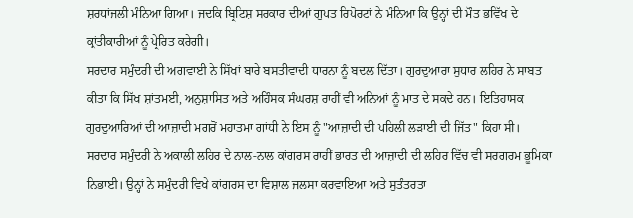ਸ਼ਰਧਾਂਜਲੀ ਮੰਨਿਆ ਗਿਆ। ਜਦਕਿ ਬ੍ਰਿਟਿਸ਼ ਸਰਕਾਰ ਦੀਆਂ ਗੁਪਤ ਰਿਪੋਰਟਾਂ ਨੇ ਮੰਨਿਆ ਕਿ ਉਨ੍ਹਾਂ ਦੀ ਮੌਤ ਭਵਿੱਖ ਦੇ ਕ੍ਰਾਂਤੀਕਾਰੀਆਂ ਨੂੰ ਪ੍ਰੇਰਿਤ ਕਰੇਗੀ।
ਸਰਦਾਰ ਸਮੁੰਦਰੀ ਦੀ ਅਗਵਾਈ ਨੇ ਸਿੱਖਾਂ ਬਾਰੇ ਬਸਤੀਵਾਦੀ ਧਾਰਨਾ ਨੂੰ ਬਦਲ ਦਿੱਤਾ। ਗੁਰਦੁਆਰਾ ਸੁਧਾਰ ਲਹਿਰ ਨੇ ਸਾਬਤ ਕੀਤਾ ਕਿ ਸਿੱਖ ਸ਼ਾਂਤਮਈ, ਅਨੁਸ਼ਾਸਿਤ ਅਤੇ ਅਹਿੰਸਕ ਸੰਘਰਸ਼ ਰਾਹੀਂ ਵੀ ਅਨਿਆਂ ਨੂੰ ਮਾਤ ਦੇ ਸਕਦੇ ਹਨ। ਇਤਿਹਾਸਕ ਗੁਰਦੁਆਰਿਆਂ ਦੀ ਆਜ਼ਾਦੀ ਮਗਰੋਂ ਮਹਾਤਮਾ ਗਾਂਧੀ ਨੇ ਇਸ ਨੂੰ "ਆਜ਼ਾਦੀ ਦੀ ਪਹਿਲੀ ਲੜਾਈ ਦੀ ਜਿੱਤ" ਕਿਹਾ ਸੀ।
ਸਰਦਾਰ ਸਮੁੰਦਰੀ ਨੇ ਅਕਾਲੀ ਲਹਿਰ ਦੇ ਨਾਲ-ਨਾਲ ਕਾਂਗਰਸ ਰਾਹੀਂ ਭਾਰਤ ਦੀ ਆਜ਼ਾਦੀ ਦੀ ਲਹਿਰ ਵਿੱਚ ਵੀ ਸਰਗਰਮ ਭੂਮਿਕਾ ਨਿਭਾਈ। ਉਨ੍ਹਾਂ ਨੇ ਸਮੁੰਦਰੀ ਵਿਖੇ ਕਾਂਗਰਸ ਦਾ ਵਿਸ਼ਾਲ ਜਲਸਾ ਕਰਵਾਇਆ ਅਤੇ ਸੁਤੰਤਰਤਾ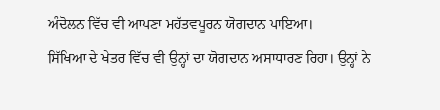ਅੰਦੋਲਨ ਵਿੱਚ ਵੀ ਆਪਣਾ ਮਹੱਤਵਪੂਰਨ ਯੋਗਦਾਨ ਪਾਇਆ।
ਸਿੱਖਿਆ ਦੇ ਖੇਤਰ ਵਿੱਚ ਵੀ ਉਨ੍ਹਾਂ ਦਾ ਯੋਗਦਾਨ ਅਸਾਧਾਰਣ ਰਿਹਾ। ਉਨ੍ਹਾਂ ਨੇ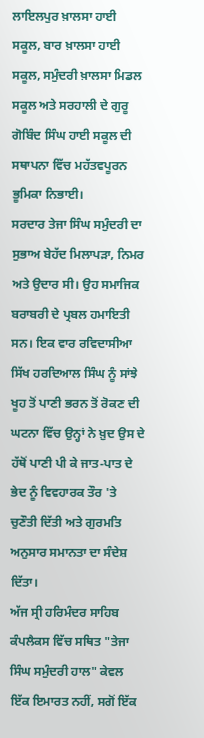ਲਾਇਲਪੁਰ ਖ਼ਾਲਸਾ ਹਾਈ ਸਕੂਲ, ਬਾਰ ਖ਼ਾਲਸਾ ਹਾਈ ਸਕੂਲ, ਸਮੁੰਦਰੀ ਖ਼ਾਲਸਾ ਮਿਡਲ ਸਕੂਲ ਅਤੇ ਸਰਹਾਲੀ ਦੇ ਗੁਰੂ ਗੋਬਿੰਦ ਸਿੰਘ ਹਾਈ ਸਕੂਲ ਦੀ ਸਥਾਪਨਾ ਵਿੱਚ ਮਹੱਤਵਪੂਰਨ ਭੂਮਿਕਾ ਨਿਭਾਈ।
ਸਰਦਾਰ ਤੇਜਾ ਸਿੰਘ ਸਮੁੰਦਰੀ ਦਾ ਸੁਭਾਅ ਬੇਹੱਦ ਮਿਲਾਪੜਾ, ਨਿਮਰ ਅਤੇ ਉਦਾਰ ਸੀ। ਉਹ ਸਮਾਜਿਕ ਬਰਾਬਰੀ ਦੇ ਪ੍ਰਬਲ ਹਮਾਇਤੀ ਸਨ। ਇਕ ਵਾਰ ਰਵਿਦਾਸੀਆ ਸਿੱਖ ਹਰਦਿਆਲ ਸਿੰਘ ਨੂੰ ਸਾਂਝੇ ਖੂਹ ਤੋਂ ਪਾਣੀ ਭਰਨ ਤੋਂ ਰੋਕਣ ਦੀ ਘਟਨਾ ਵਿੱਚ ਉਨ੍ਹਾਂ ਨੇ ਖ਼ੁਦ ਉਸ ਦੇ ਹੱਥੋਂ ਪਾਣੀ ਪੀ ਕੇ ਜਾਤ-ਪਾਤ ਦੇ ਭੇਦ ਨੂੰ ਵਿਵਹਾਰਕ ਤੌਰ 'ਤੇ ਚੁਣੌਤੀ ਦਿੱਤੀ ਅਤੇ ਗੁਰਮਤਿ ਅਨੁਸਾਰ ਸਮਾਨਤਾ ਦਾ ਸੰਦੇਸ਼ ਦਿੱਤਾ।
ਅੱਜ ਸ੍ਰੀ ਹਰਿਮੰਦਰ ਸਾਹਿਬ ਕੰਪਲੈਕਸ ਵਿੱਚ ਸਥਿਤ "ਤੇਜਾ ਸਿੰਘ ਸਮੁੰਦਰੀ ਹਾਲ" ਕੇਵਲ ਇੱਕ ਇਮਾਰਤ ਨਹੀਂ, ਸਗੋਂ ਇੱਕ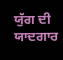ਯੁੱਗ ਦੀ ਯਾਦਗਾਰ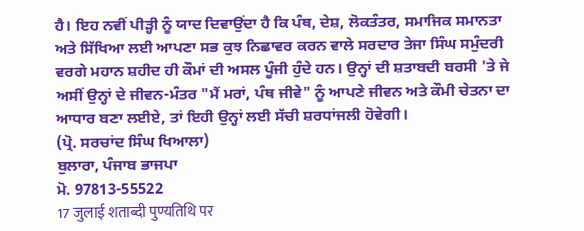ਹੈ। ਇਹ ਨਵੀਂ ਪੀੜ੍ਹੀ ਨੂੰ ਯਾਦ ਦਿਵਾਉਂਦਾ ਹੈ ਕਿ ਪੰਥ, ਦੇਸ਼, ਲੋਕਤੰਤਰ, ਸਮਾਜਿਕ ਸਮਾਨਤਾ ਅਤੇ ਸਿੱਖਿਆ ਲਈ ਆਪਣਾ ਸਭ ਕੁਝ ਨਿਛਾਵਰ ਕਰਨ ਵਾਲੇ ਸਰਦਾਰ ਤੇਜਾ ਸਿੰਘ ਸਮੁੰਦਰੀ ਵਰਗੇ ਮਹਾਨ ਸ਼ਹੀਦ ਹੀ ਕੌਮਾਂ ਦੀ ਅਸਲ ਪੂੰਜੀ ਹੁੰਦੇ ਹਨ। ਉਨ੍ਹਾਂ ਦੀ ਸ਼ਤਾਬਦੀ ਬਰਸੀ 'ਤੇ ਜੇ ਅਸੀਂ ਉਨ੍ਹਾਂ ਦੇ ਜੀਵਨ-ਮੰਤਰ "ਮੈਂ ਮਰਾਂ, ਪੰਥ ਜੀਵੇ" ਨੂੰ ਆਪਣੇ ਜੀਵਨ ਅਤੇ ਕੌਮੀ ਚੇਤਨਾ ਦਾ ਆਧਾਰ ਬਣਾ ਲਈਏ, ਤਾਂ ਇਹੀ ਉਨ੍ਹਾਂ ਲਈ ਸੱਚੀ ਸ਼ਰਧਾਂਜਲੀ ਹੋਵੇਗੀ।
(ਪ੍ਰੋ. ਸਰਚਾਂਦ ਸਿੰਘ ਖਿਆਲਾ)
ਬੁਲਾਰਾ, ਪੰਜਾਬ ਭਾਜਪਾ
ਮੋ. 97813-55522
17 जुलाई शताब्दी पुण्यतिथि पर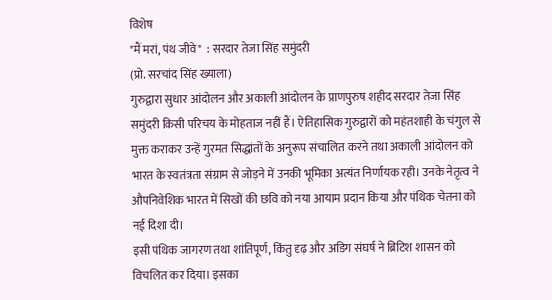विशेष
"मैं मरां, पंथ जीवे"  : सरदार तेजा सिंह समुंदरी
(प्रो. सरचांद सिंह ख्याला)
गुरुद्वारा सुधार आंदोलन और अकाली आंदोलन के प्राणपुरुष शहीद सरदार तेजा सिंह समुंदरी किसी परिचय के मोहताज नहीं हैं। ऐतिहासिक गुरुद्वारों को महंतशाही के चंगुल से मुक्त कराकर उन्हें गुरमत सिद्धांतों के अनुरूप संचालित करने तथा अकाली आंदोलन को भारत के स्वतंत्रता संग्राम से जोड़ने में उनकी भूमिका अत्यंत निर्णायक रही। उनके नेतृत्व ने औपनिवेशिक भारत में सिखों की छवि को नया आयाम प्रदान किया और पंथिक चेतना को नई दिशा दी।
इसी पंथिक जागरण तथा शांतिपूर्ण, किंतु दृढ़ और अडिग संघर्ष ने ब्रिटिश शासन को विचलित कर दिया। इसका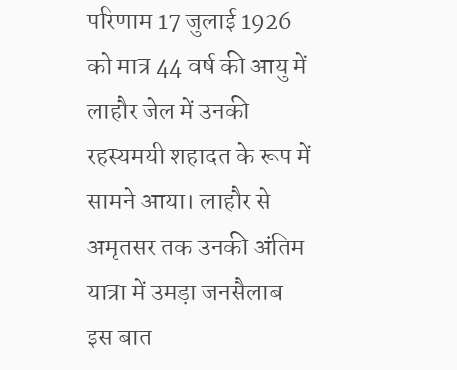परिणाम 17 जुलाई 1926 को मात्र 44 वर्ष की आयु में लाहौर जेल में उनकी रहस्यमयी शहादत के रूप में सामने आया। लाहौर से अमृतसर तक उनकी अंतिम यात्रा में उमड़ा जनसैलाब इस बात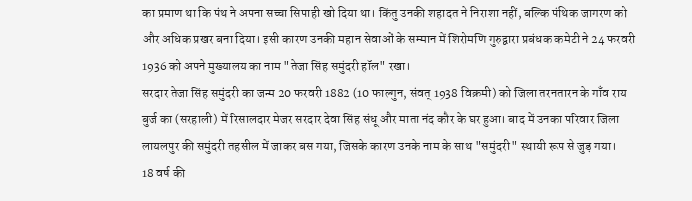का प्रमाण था कि पंथ ने अपना सच्चा सिपाही खो दिया था। किंतु उनकी शहादत ने निराशा नहीं, बल्कि पंथिक जागरण को और अधिक प्रखर बना दिया। इसी कारण उनकी महान सेवाओं के सम्मान में शिरोमणि गुरुद्वारा प्रबंधक कमेटी ने 24 फरवरी 1936 को अपने मुख्यालय का नाम "तेजा सिंह समुंदरी हॉल" रखा।
सरदार तेजा सिंह समुंदरी का जन्म 20 फरवरी 1882 (10 फाल्गुन, संवत् 1938 विक्रमी) को जिला तरनतारन के गाँव राय बुर्ज का (सरहाली) में रिसालदार मेजर सरदार देवा सिंह संधू और माता नंद कौर के घर हुआ। बाद में उनका परिवार जिला लायलपुर की समुंदरी तहसील में जाकर बस गया, जिसके कारण उनके नाम के साथ "समुंदरी" स्थायी रूप से जुड़ गया।
18 वर्ष की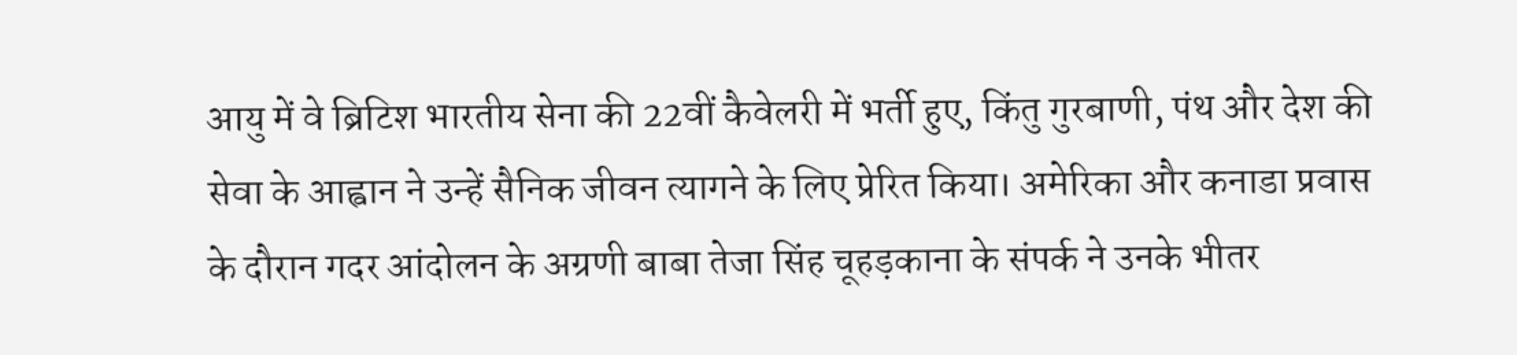आयु में वे ब्रिटिश भारतीय सेना की 22वीं कैवेलरी में भर्ती हुए, किंतु गुरबाणी, पंथ और देश की सेवा के आह्वान ने उन्हें सैनिक जीवन त्यागने के लिए प्रेरित किया। अमेरिका और कनाडा प्रवास के दौरान गदर आंदोलन के अग्रणी बाबा तेजा सिंह चूहड़काना के संपर्क ने उनके भीतर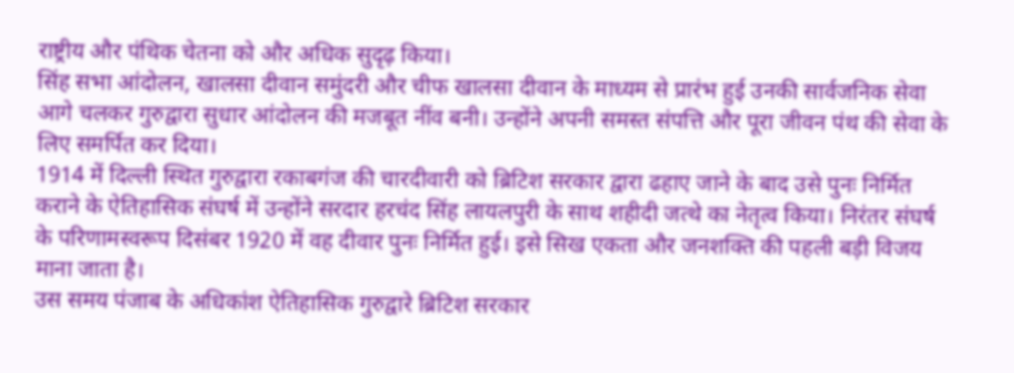राष्ट्रीय और पंथिक चेतना को और अधिक सुदृढ़ किया।
सिंह सभा आंदोलन, खालसा दीवान समुंदरी और चीफ खालसा दीवान के माध्यम से प्रारंभ हुई उनकी सार्वजनिक सेवा आगे चलकर गुरुद्वारा सुधार आंदोलन की मजबूत नींव बनी। उन्होंने अपनी समस्त संपत्ति और पूरा जीवन पंथ की सेवा के लिए समर्पित कर दिया।
1914 में दिल्ली स्थित गुरुद्वारा रकाबगंज की चारदीवारी को ब्रिटिश सरकार द्वारा ढहाए जाने के बाद उसे पुनः निर्मित कराने के ऐतिहासिक संघर्ष में उन्होंने सरदार हरचंद सिंह लायलपुरी के साथ शहीदी जत्थे का नेतृत्व किया। निरंतर संघर्ष के परिणामस्वरूप दिसंबर 1920 में वह दीवार पुनः निर्मित हुई। इसे सिख एकता और जनशक्ति की पहली बड़ी विजय माना जाता है।
उस समय पंजाब के अधिकांश ऐतिहासिक गुरुद्वारे ब्रिटिश सरकार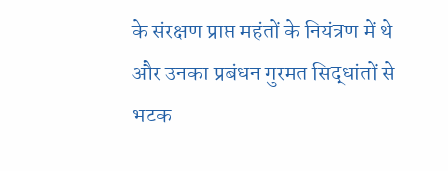के संरक्षण प्राप्त महंतों के नियंत्रण में थे और उनका प्रबंधन गुरमत सिद्धांतों से भटक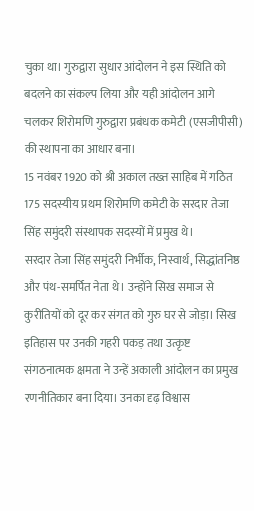चुका था। गुरुद्वारा सुधार आंदोलन ने इस स्थिति को बदलने का संकल्प लिया और यही आंदोलन आगे चलकर शिरोमणि गुरुद्वारा प्रबंधक कमेटी (एसजीपीसी) की स्थापना का आधार बना।
15 नवंबर 1920 को श्री अकाल तख्त साहिब में गठित 175 सदस्यीय प्रथम शिरोमणि कमेटी के सरदार तेजा सिंह समुंदरी संस्थापक सदस्यों में प्रमुख थे।
सरदार तेजा सिंह समुंदरी निर्भीक, निस्वार्थ, सिद्धांतनिष्ठ और पंथ-समर्पित नेता थे। उन्होंने सिख समाज से कुरीतियों को दूर कर संगत को गुरु घर से जोड़ा। सिख इतिहास पर उनकी गहरी पकड़ तथा उत्कृष्ट संगठनात्मक क्षमता ने उन्हें अकाली आंदोलन का प्रमुख रणनीतिकार बना दिया। उनका दृढ़ विश्वास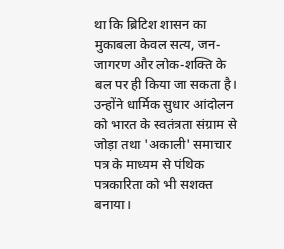था कि ब्रिटिश शासन का मुकाबला केवल सत्य, जन-जागरण और लोक-शक्ति के बल पर ही किया जा सकता है। उन्होंने धार्मिक सुधार आंदोलन को भारत के स्वतंत्रता संग्राम से जोड़ा तथा 'अकाली' समाचार पत्र के माध्यम से पंथिक पत्रकारिता को भी सशक्त बनाया।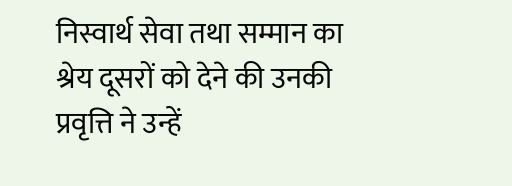निस्वार्थ सेवा तथा सम्मान का श्रेय दूसरों को देने की उनकी प्रवृत्ति ने उन्हें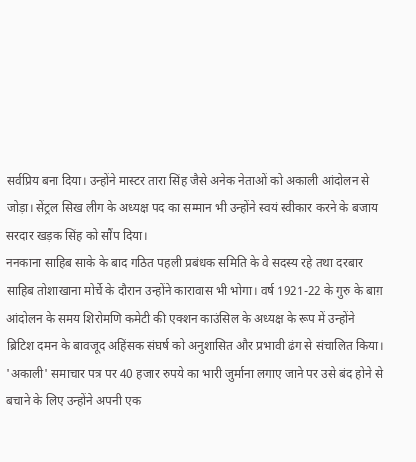सर्वप्रिय बना दिया। उन्होंने मास्टर तारा सिंह जैसे अनेक नेताओं को अकाली आंदोलन से जोड़ा। सेंट्रल सिख लीग के अध्यक्ष पद का सम्मान भी उन्होंने स्वयं स्वीकार करने के बजाय सरदार खड़क सिंह को सौंप दिया।
ननकाना साहिब साके के बाद गठित पहली प्रबंधक समिति के वे सदस्य रहे तथा दरबार साहिब तोशाखाना मोर्चे के दौरान उन्होंने कारावास भी भोगा। वर्ष 1921-22 के गुरु के बाग़ आंदोलन के समय शिरोमणि कमेटी की एक्शन काउंसिल के अध्यक्ष के रूप में उन्होंने ब्रिटिश दमन के बावजूद अहिंसक संघर्ष को अनुशासित और प्रभावी ढंग से संचालित किया।
'अकाली' समाचार पत्र पर 40 हजार रुपये का भारी जुर्माना लगाए जाने पर उसे बंद होने से बचाने के लिए उन्होंने अपनी एक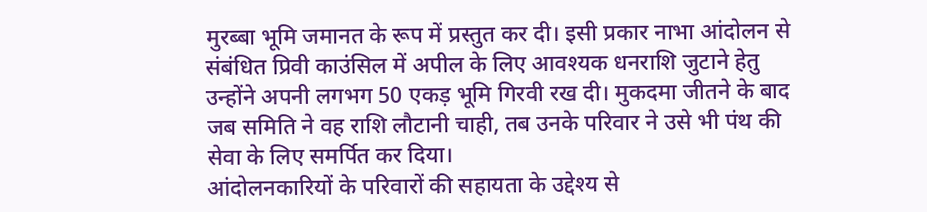मुरब्बा भूमि जमानत के रूप में प्रस्तुत कर दी। इसी प्रकार नाभा आंदोलन से संबंधित प्रिवी काउंसिल में अपील के लिए आवश्यक धनराशि जुटाने हेतु उन्होंने अपनी लगभग 50 एकड़ भूमि गिरवी रख दी। मुकदमा जीतने के बाद जब समिति ने वह राशि लौटानी चाही, तब उनके परिवार ने उसे भी पंथ की सेवा के लिए समर्पित कर दिया।
आंदोलनकारियों के परिवारों की सहायता के उद्देश्य से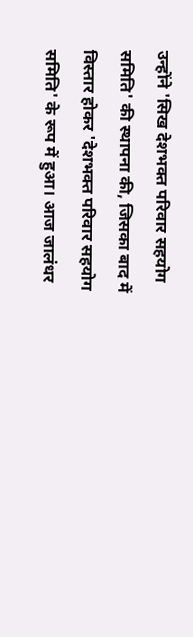उन्होंने 'सिख देशभक्त परिवार सहयोग समिति' की स्थापना की, जिसका बाद में विस्तार होकर 'देशभक्त परिवार सहयोग समिति' के रूप में हुआ। आज जालंधर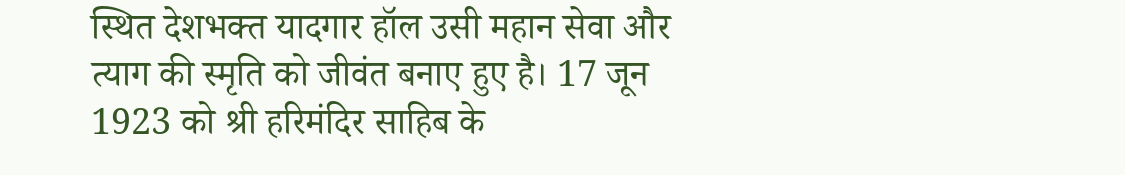स्थित देशभक्त यादगार हॉल उसी महान सेवा और त्याग की स्मृति को जीवंत बनाए हुए है। 17 जून 1923 को श्री हरिमंदिर साहिब के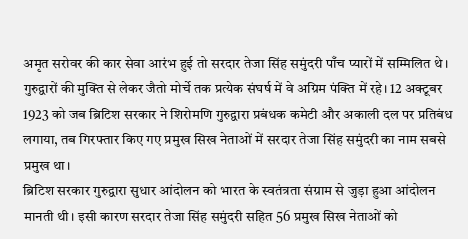अमृत सरोवर की कार सेवा आरंभ हुई तो सरदार तेजा सिंह समुंदरी पाँच प्यारों में सम्मिलित थे।
गुरुद्वारों की मुक्ति से लेकर जैतो मोर्चे तक प्रत्येक संघर्ष में वे अग्रिम पंक्ति में रहे। 12 अक्टूबर 1923 को जब ब्रिटिश सरकार ने शिरोमणि गुरुद्वारा प्रबंधक कमेटी और अकाली दल पर प्रतिबंध लगाया, तब गिरफ्तार किए गए प्रमुख सिख नेताओं में सरदार तेजा सिंह समुंदरी का नाम सबसे प्रमुख था।
ब्रिटिश सरकार गुरुद्वारा सुधार आंदोलन को भारत के स्वतंत्रता संग्राम से जुड़ा हुआ आंदोलन मानती थी। इसी कारण सरदार तेजा सिंह समुंदरी सहित 56 प्रमुख सिख नेताओं को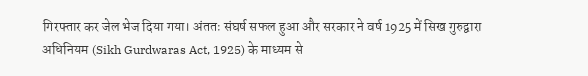गिरफ्तार कर जेल भेज दिया गया। अंततः संघर्ष सफल हुआ और सरकार ने वर्ष 1925 में सिख गुरुद्वारा अधिनियम (Sikh Gurdwaras Act, 1925) के माध्यम से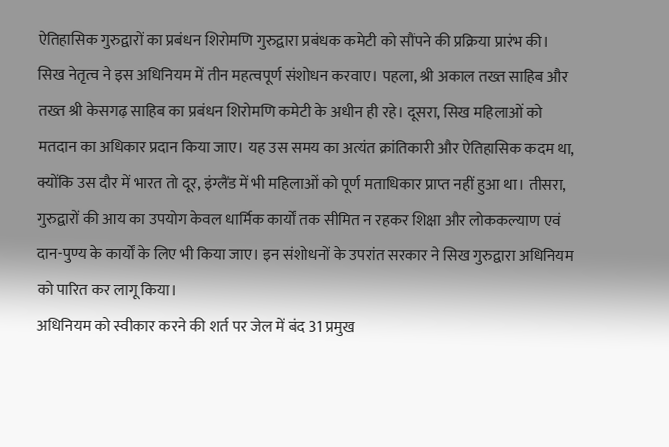ऐतिहासिक गुरुद्वारों का प्रबंधन शिरोमणि गुरुद्वारा प्रबंधक कमेटी को सौंपने की प्रक्रिया प्रारंभ की।
सिख नेतृत्व ने इस अधिनियम में तीन महत्वपूर्ण संशोधन करवाए। पहला, श्री अकाल तख्त साहिब और तख्त श्री केसगढ़ साहिब का प्रबंधन शिरोमणि कमेटी के अधीन ही रहे। दूसरा, सिख महिलाओं को मतदान का अधिकार प्रदान किया जाए। यह उस समय का अत्यंत क्रांतिकारी और ऐतिहासिक कदम था, क्योंकि उस दौर में भारत तो दूर, इंग्लैंड में भी महिलाओं को पूर्ण मताधिकार प्राप्त नहीं हुआ था। तीसरा, गुरुद्वारों की आय का उपयोग केवल धार्मिक कार्यों तक सीमित न रहकर शिक्षा और लोककल्याण एवं दान-पुण्य के कार्यों के लिए भी किया जाए। इन संशोधनों के उपरांत सरकार ने सिख गुरुद्वारा अधिनियम को पारित कर लागू किया।
अधिनियम को स्वीकार करने की शर्त पर जेल में बंद 31 प्रमुख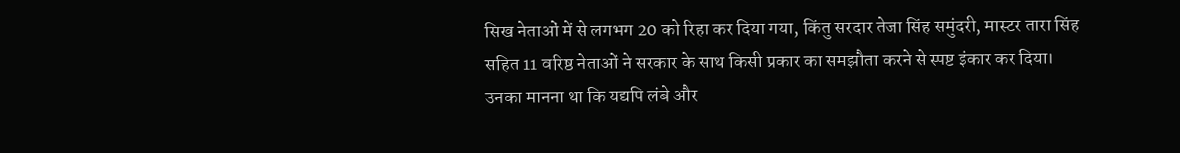सिख नेताओं में से लगभग 20 को रिहा कर दिया गया, किंतु सरदार तेजा सिंह समुंदरी, मास्टर तारा सिंह सहित 11 वरिष्ठ नेताओं ने सरकार के साथ किसी प्रकार का समझौता करने से स्पष्ट इंकार कर दिया। उनका मानना था कि यद्यपि लंबे और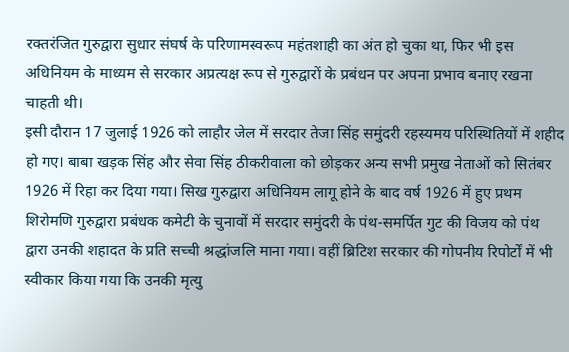रक्तरंजित गुरुद्वारा सुधार संघर्ष के परिणामस्वरूप महंतशाही का अंत हो चुका था, फिर भी इस अधिनियम के माध्यम से सरकार अप्रत्यक्ष रूप से गुरुद्वारों के प्रबंधन पर अपना प्रभाव बनाए रखना चाहती थी।
इसी दौरान 17 जुलाई 1926 को लाहौर जेल में सरदार तेजा सिंह समुंदरी रहस्यमय परिस्थितियों में शहीद हो गए। बाबा खड़क सिंह और सेवा सिंह ठीकरीवाला को छोड़कर अन्य सभी प्रमुख नेताओं को सितंबर 1926 में रिहा कर दिया गया। सिख गुरुद्वारा अधिनियम लागू होने के बाद वर्ष 1926 में हुए प्रथम शिरोमणि गुरुद्वारा प्रबंधक कमेटी के चुनावों में सरदार समुंदरी के पंथ-समर्पित गुट की विजय को पंथ द्वारा उनकी शहादत के प्रति सच्ची श्रद्धांजलि माना गया। वहीं ब्रिटिश सरकार की गोपनीय रिपोर्टों में भी स्वीकार किया गया कि उनकी मृत्यु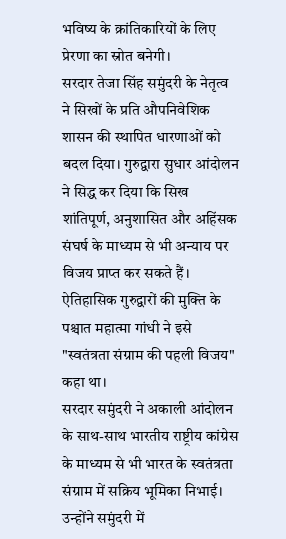भविष्य के क्रांतिकारियों के लिए प्रेरणा का स्रोत बनेगी।
सरदार तेजा सिंह समुंदरी के नेतृत्व ने सिखों के प्रति औपनिवेशिक शासन की स्थापित धारणाओं को बदल दिया। गुरुद्वारा सुधार आंदोलन ने सिद्ध कर दिया कि सिख शांतिपूर्ण, अनुशासित और अहिंसक संघर्ष के माध्यम से भी अन्याय पर विजय प्राप्त कर सकते हैं। ऐतिहासिक गुरुद्वारों की मुक्ति के पश्चात महात्मा गांधी ने इसे "स्वतंत्रता संग्राम की पहली विजय" कहा था।
सरदार समुंदरी ने अकाली आंदोलन के साथ-साथ भारतीय राष्ट्रीय कांग्रेस के माध्यम से भी भारत के स्वतंत्रता संग्राम में सक्रिय भूमिका निभाई। उन्होंने समुंदरी में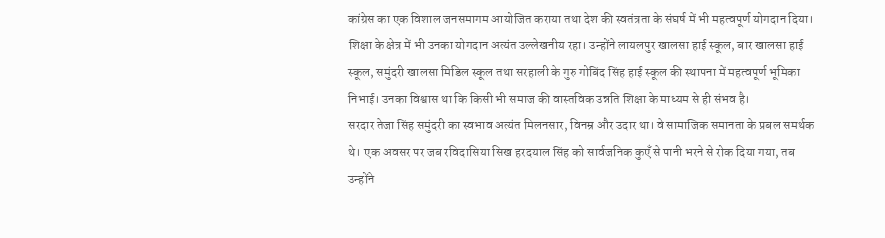कांग्रेस का एक विशाल जनसमागम आयोजित कराया तथा देश की स्वतंत्रता के संघर्ष में भी महत्वपूर्ण योगदान दिया।
शिक्षा के क्षेत्र में भी उनका योगदान अत्यंत उल्लेखनीय रहा। उन्होंने लायलपुर खालसा हाई स्कूल, बार खालसा हाई स्कूल, समुंदरी खालसा मिडिल स्कूल तथा सरहाली के गुरु गोबिंद सिंह हाई स्कूल की स्थापना में महत्वपूर्ण भूमिका निभाई। उनका विश्वास था कि किसी भी समाज की वास्तविक उन्नति शिक्षा के माध्यम से ही संभव है।
सरदार तेजा सिंह समुंदरी का स्वभाव अत्यंत मिलनसार, विनम्र और उदार था। वे सामाजिक समानता के प्रबल समर्थक थे। एक अवसर पर जब रविदासिया सिख हरदयाल सिंह को सार्वजनिक कुएँ से पानी भरने से रोक दिया गया, तब उन्होंने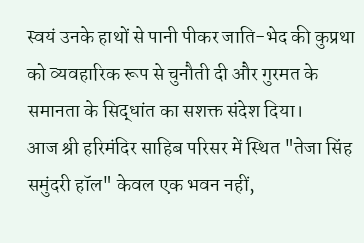स्वयं उनके हाथों से पानी पीकर जाति-भेद की कुप्रथा को व्यवहारिक रूप से चुनौती दी और गुरमत के समानता के सिद्धांत का सशक्त संदेश दिया।
आज श्री हरिमंदिर साहिब परिसर में स्थित "तेजा सिंह समुंदरी हॉल" केवल एक भवन नहीं,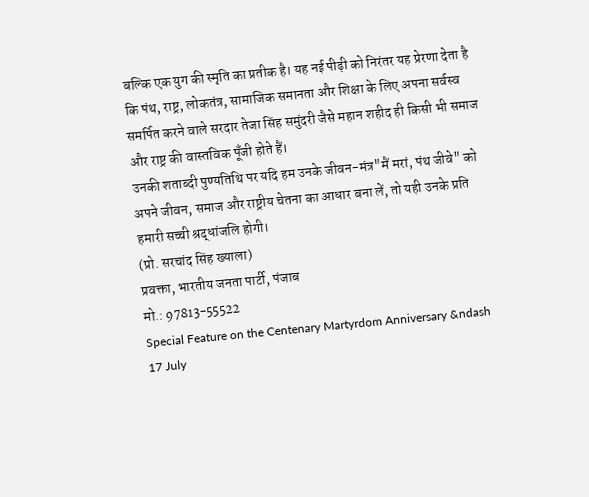बल्कि एक युग की स्मृति का प्रतीक है। यह नई पीढ़ी को निरंतर यह प्रेरणा देता है कि पंथ, राष्ट्र, लोकतंत्र, सामाजिक समानता और शिक्षा के लिए अपना सर्वस्व समर्पित करने वाले सरदार तेजा सिंह समुंदरी जैसे महान शहीद ही किसी भी समाज और राष्ट्र की वास्तविक पूँजी होते हैं।
उनकी शताब्दी पुण्यतिथि पर यदि हम उनके जीवन-मंत्र"मैं मरां, पंथ जीवे" को अपने जीवन, समाज और राष्ट्रीय चेतना का आधार बना लें, तो यही उनके प्रति हमारी सच्ची श्रद्धांजलि होगी।
(प्रो. सरचांद सिंह ख्याला)
प्रवक्ता, भारतीय जनता पार्टी, पंजाब
मो.: 97813-55522
Special Feature on the Centenary Martyrdom Anniversary &ndash 17 July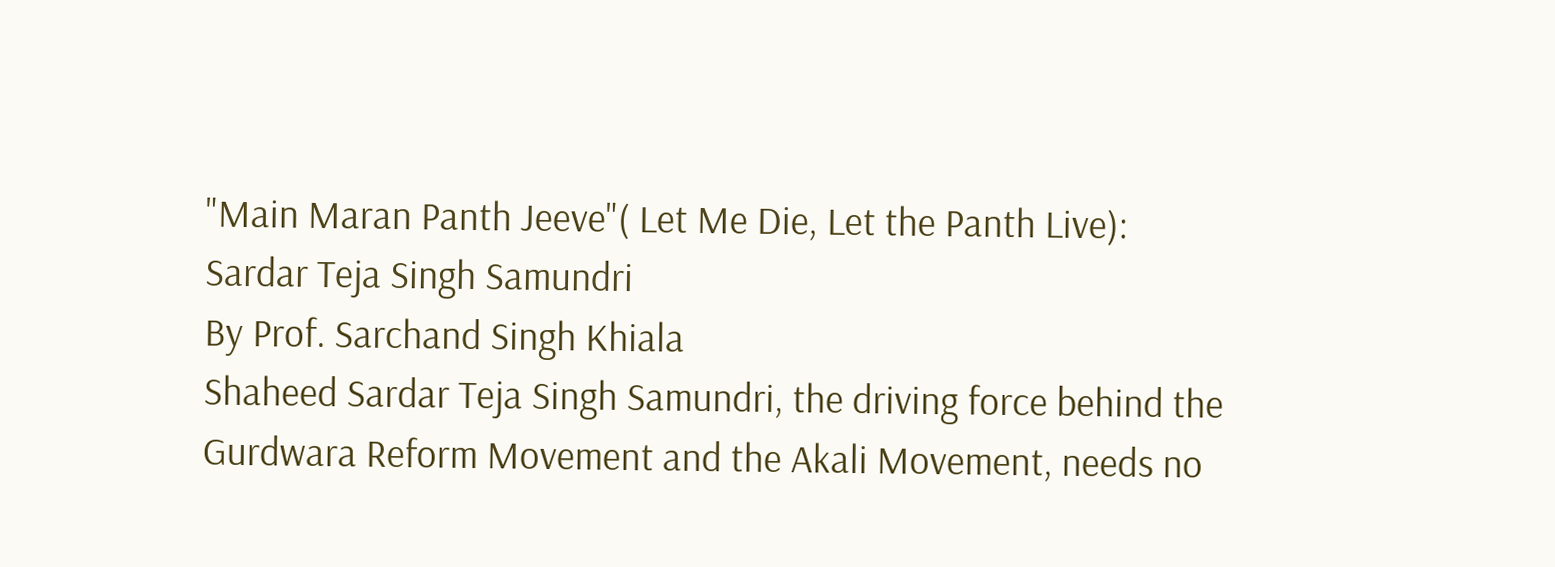"Main Maran Panth Jeeve"( Let Me Die, Let the Panth Live): Sardar Teja Singh Samundri
By Prof. Sarchand Singh Khiala
Shaheed Sardar Teja Singh Samundri, the driving force behind the Gurdwara Reform Movement and the Akali Movement, needs no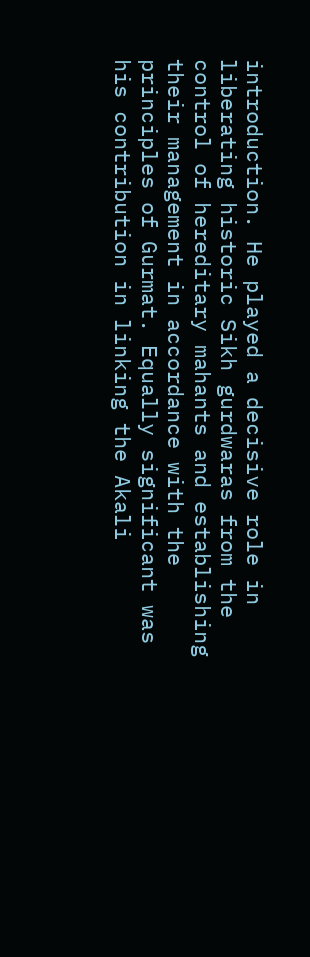introduction. He played a decisive role in liberating historic Sikh gurdwaras from the control of hereditary mahants and establishing their management in accordance with the principles of Gurmat. Equally significant was his contribution in linking the Akali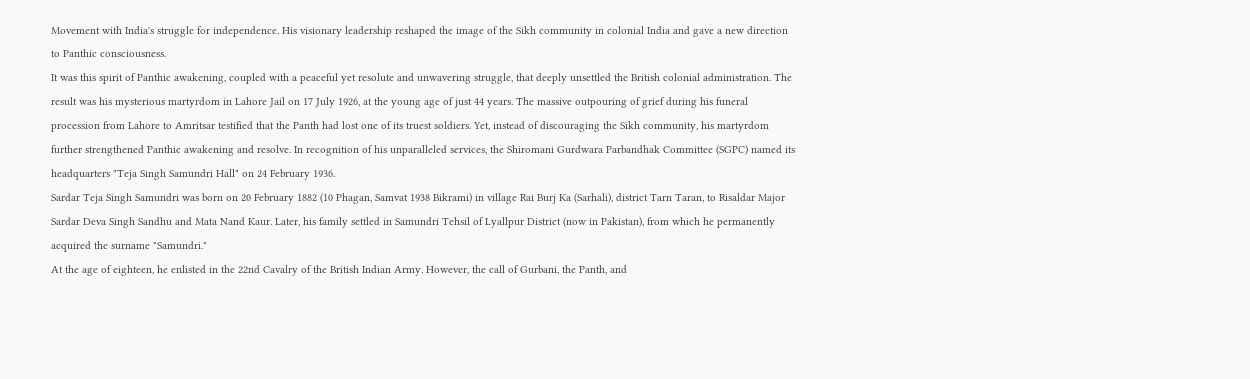Movement with India's struggle for independence. His visionary leadership reshaped the image of the Sikh community in colonial India and gave a new direction to Panthic consciousness.
It was this spirit of Panthic awakening, coupled with a peaceful yet resolute and unwavering struggle, that deeply unsettled the British colonial administration. The result was his mysterious martyrdom in Lahore Jail on 17 July 1926, at the young age of just 44 years. The massive outpouring of grief during his funeral procession from Lahore to Amritsar testified that the Panth had lost one of its truest soldiers. Yet, instead of discouraging the Sikh community, his martyrdom further strengthened Panthic awakening and resolve. In recognition of his unparalleled services, the Shiromani Gurdwara Parbandhak Committee (SGPC) named its headquarters "Teja Singh Samundri Hall" on 24 February 1936.
Sardar Teja Singh Samundri was born on 20 February 1882 (10 Phagan, Samvat 1938 Bikrami) in village Rai Burj Ka (Sarhali), district Tarn Taran, to Risaldar Major Sardar Deva Singh Sandhu and Mata Nand Kaur. Later, his family settled in Samundri Tehsil of Lyallpur District (now in Pakistan), from which he permanently acquired the surname "Samundri."
At the age of eighteen, he enlisted in the 22nd Cavalry of the British Indian Army. However, the call of Gurbani, the Panth, and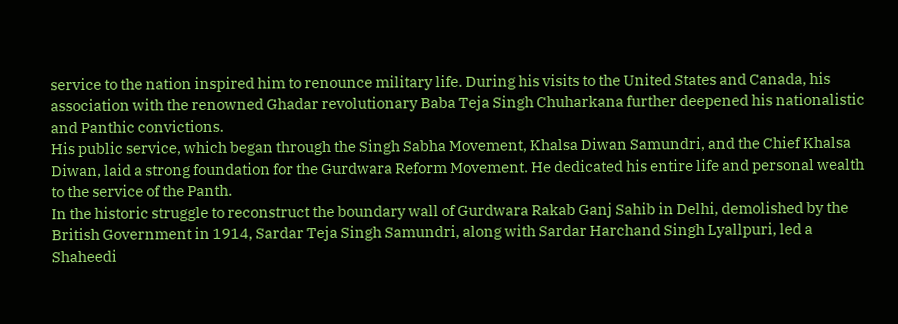service to the nation inspired him to renounce military life. During his visits to the United States and Canada, his association with the renowned Ghadar revolutionary Baba Teja Singh Chuharkana further deepened his nationalistic and Panthic convictions.
His public service, which began through the Singh Sabha Movement, Khalsa Diwan Samundri, and the Chief Khalsa Diwan, laid a strong foundation for the Gurdwara Reform Movement. He dedicated his entire life and personal wealth to the service of the Panth.
In the historic struggle to reconstruct the boundary wall of Gurdwara Rakab Ganj Sahib in Delhi, demolished by the British Government in 1914, Sardar Teja Singh Samundri, along with Sardar Harchand Singh Lyallpuri, led a Shaheedi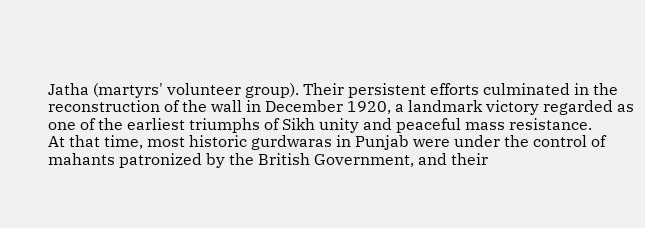Jatha (martyrs' volunteer group). Their persistent efforts culminated in the reconstruction of the wall in December 1920, a landmark victory regarded as one of the earliest triumphs of Sikh unity and peaceful mass resistance.
At that time, most historic gurdwaras in Punjab were under the control of mahants patronized by the British Government, and their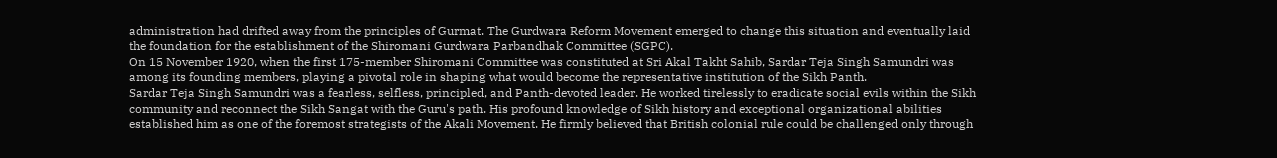administration had drifted away from the principles of Gurmat. The Gurdwara Reform Movement emerged to change this situation and eventually laid the foundation for the establishment of the Shiromani Gurdwara Parbandhak Committee (SGPC).
On 15 November 1920, when the first 175-member Shiromani Committee was constituted at Sri Akal Takht Sahib, Sardar Teja Singh Samundri was among its founding members, playing a pivotal role in shaping what would become the representative institution of the Sikh Panth.
Sardar Teja Singh Samundri was a fearless, selfless, principled, and Panth-devoted leader. He worked tirelessly to eradicate social evils within the Sikh community and reconnect the Sikh Sangat with the Guru's path. His profound knowledge of Sikh history and exceptional organizational abilities established him as one of the foremost strategists of the Akali Movement. He firmly believed that British colonial rule could be challenged only through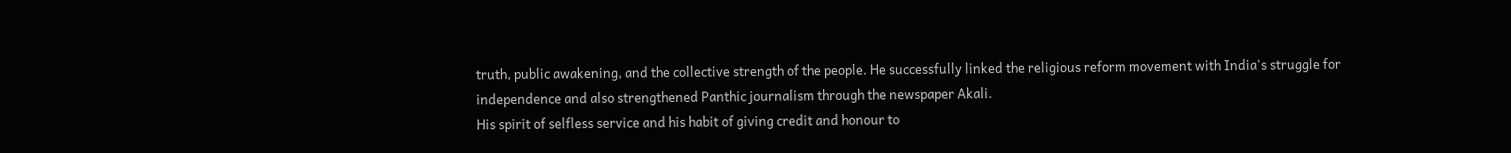truth, public awakening, and the collective strength of the people. He successfully linked the religious reform movement with India's struggle for independence and also strengthened Panthic journalism through the newspaper Akali.
His spirit of selfless service and his habit of giving credit and honour to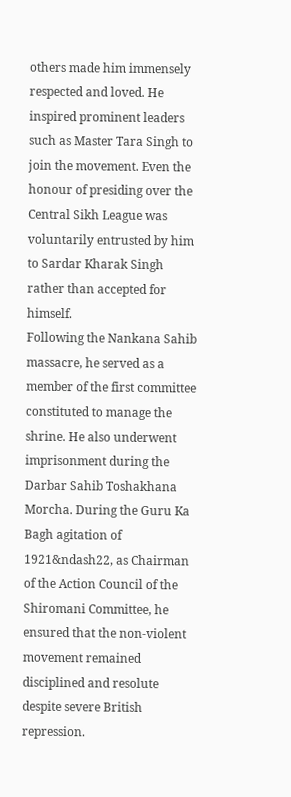others made him immensely respected and loved. He inspired prominent leaders such as Master Tara Singh to join the movement. Even the honour of presiding over the Central Sikh League was voluntarily entrusted by him to Sardar Kharak Singh rather than accepted for himself.
Following the Nankana Sahib massacre, he served as a member of the first committee constituted to manage the shrine. He also underwent imprisonment during the Darbar Sahib Toshakhana Morcha. During the Guru Ka Bagh agitation of 1921&ndash22, as Chairman of the Action Council of the Shiromani Committee, he ensured that the non-violent movement remained disciplined and resolute despite severe British repression.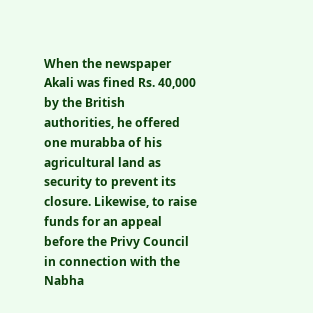When the newspaper Akali was fined Rs. 40,000 by the British authorities, he offered one murabba of his agricultural land as security to prevent its closure. Likewise, to raise funds for an appeal before the Privy Council in connection with the Nabha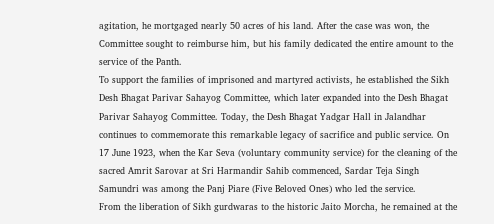agitation, he mortgaged nearly 50 acres of his land. After the case was won, the Committee sought to reimburse him, but his family dedicated the entire amount to the service of the Panth.
To support the families of imprisoned and martyred activists, he established the Sikh Desh Bhagat Parivar Sahayog Committee, which later expanded into the Desh Bhagat Parivar Sahayog Committee. Today, the Desh Bhagat Yadgar Hall in Jalandhar continues to commemorate this remarkable legacy of sacrifice and public service. On 17 June 1923, when the Kar Seva (voluntary community service) for the cleaning of the sacred Amrit Sarovar at Sri Harmandir Sahib commenced, Sardar Teja Singh Samundri was among the Panj Piare (Five Beloved Ones) who led the service.
From the liberation of Sikh gurdwaras to the historic Jaito Morcha, he remained at the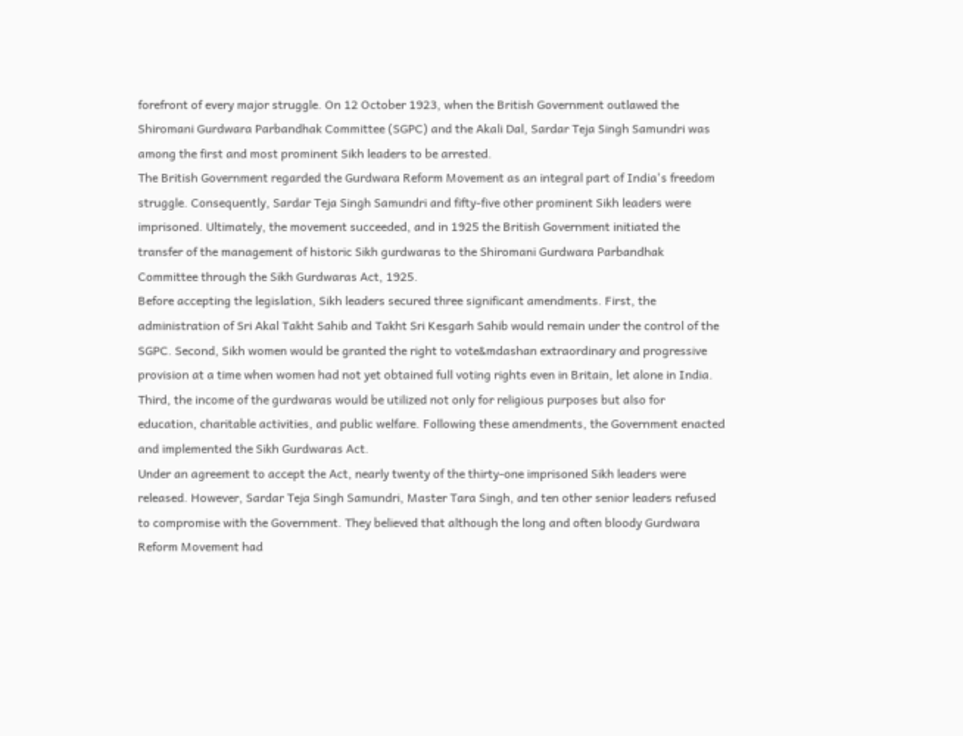forefront of every major struggle. On 12 October 1923, when the British Government outlawed the Shiromani Gurdwara Parbandhak Committee (SGPC) and the Akali Dal, Sardar Teja Singh Samundri was among the first and most prominent Sikh leaders to be arrested.
The British Government regarded the Gurdwara Reform Movement as an integral part of India's freedom struggle. Consequently, Sardar Teja Singh Samundri and fifty-five other prominent Sikh leaders were imprisoned. Ultimately, the movement succeeded, and in 1925 the British Government initiated the transfer of the management of historic Sikh gurdwaras to the Shiromani Gurdwara Parbandhak Committee through the Sikh Gurdwaras Act, 1925.
Before accepting the legislation, Sikh leaders secured three significant amendments. First, the administration of Sri Akal Takht Sahib and Takht Sri Kesgarh Sahib would remain under the control of the SGPC. Second, Sikh women would be granted the right to vote&mdashan extraordinary and progressive provision at a time when women had not yet obtained full voting rights even in Britain, let alone in India. Third, the income of the gurdwaras would be utilized not only for religious purposes but also for education, charitable activities, and public welfare. Following these amendments, the Government enacted and implemented the Sikh Gurdwaras Act.
Under an agreement to accept the Act, nearly twenty of the thirty-one imprisoned Sikh leaders were released. However, Sardar Teja Singh Samundri, Master Tara Singh, and ten other senior leaders refused to compromise with the Government. They believed that although the long and often bloody Gurdwara Reform Movement had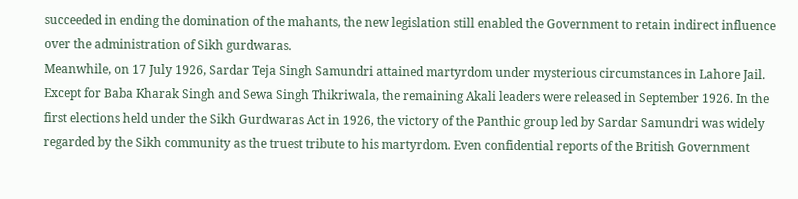succeeded in ending the domination of the mahants, the new legislation still enabled the Government to retain indirect influence over the administration of Sikh gurdwaras.
Meanwhile, on 17 July 1926, Sardar Teja Singh Samundri attained martyrdom under mysterious circumstances in Lahore Jail. Except for Baba Kharak Singh and Sewa Singh Thikriwala, the remaining Akali leaders were released in September 1926. In the first elections held under the Sikh Gurdwaras Act in 1926, the victory of the Panthic group led by Sardar Samundri was widely regarded by the Sikh community as the truest tribute to his martyrdom. Even confidential reports of the British Government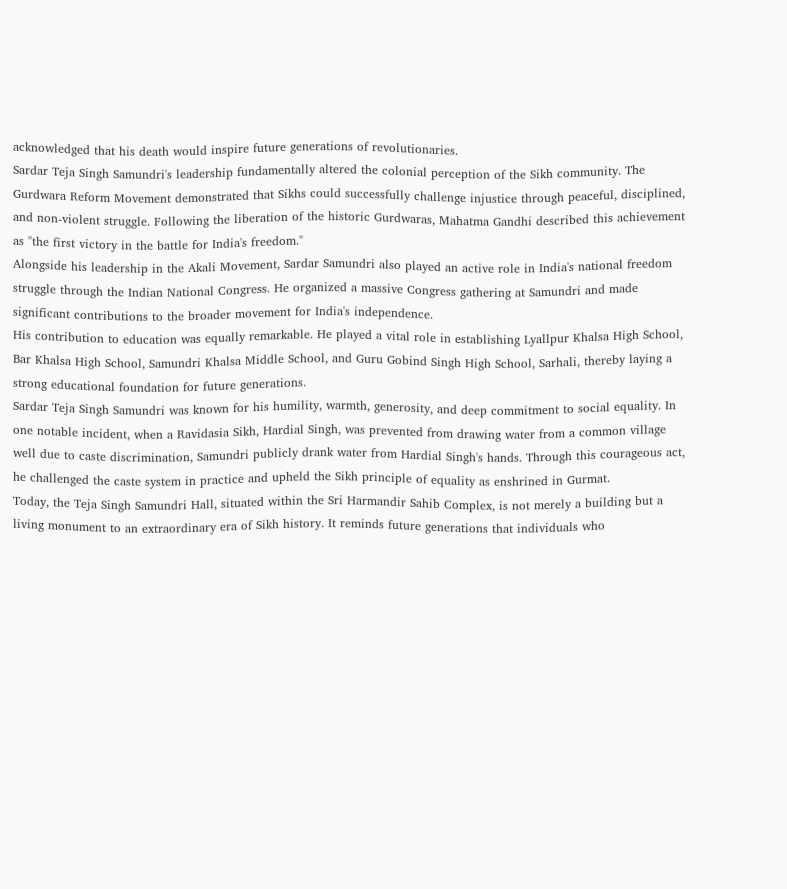acknowledged that his death would inspire future generations of revolutionaries.
Sardar Teja Singh Samundri's leadership fundamentally altered the colonial perception of the Sikh community. The Gurdwara Reform Movement demonstrated that Sikhs could successfully challenge injustice through peaceful, disciplined, and non-violent struggle. Following the liberation of the historic Gurdwaras, Mahatma Gandhi described this achievement as "the first victory in the battle for India's freedom."
Alongside his leadership in the Akali Movement, Sardar Samundri also played an active role in India's national freedom struggle through the Indian National Congress. He organized a massive Congress gathering at Samundri and made significant contributions to the broader movement for India's independence.
His contribution to education was equally remarkable. He played a vital role in establishing Lyallpur Khalsa High School, Bar Khalsa High School, Samundri Khalsa Middle School, and Guru Gobind Singh High School, Sarhali, thereby laying a strong educational foundation for future generations.
Sardar Teja Singh Samundri was known for his humility, warmth, generosity, and deep commitment to social equality. In one notable incident, when a Ravidasia Sikh, Hardial Singh, was prevented from drawing water from a common village well due to caste discrimination, Samundri publicly drank water from Hardial Singh's hands. Through this courageous act, he challenged the caste system in practice and upheld the Sikh principle of equality as enshrined in Gurmat.
Today, the Teja Singh Samundri Hall, situated within the Sri Harmandir Sahib Complex, is not merely a building but a living monument to an extraordinary era of Sikh history. It reminds future generations that individuals who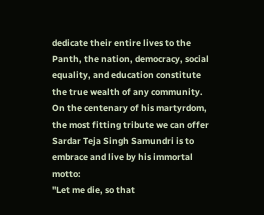dedicate their entire lives to the Panth, the nation, democracy, social equality, and education constitute the true wealth of any community.
On the centenary of his martyrdom, the most fitting tribute we can offer Sardar Teja Singh Samundri is to embrace and live by his immortal motto:
"Let me die, so that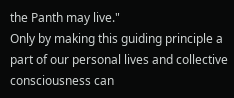the Panth may live."
Only by making this guiding principle a part of our personal lives and collective consciousness can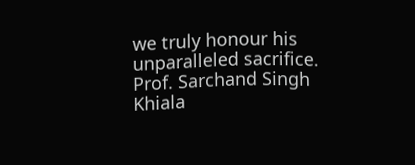we truly honour his unparalleled sacrifice.
Prof. Sarchand Singh Khiala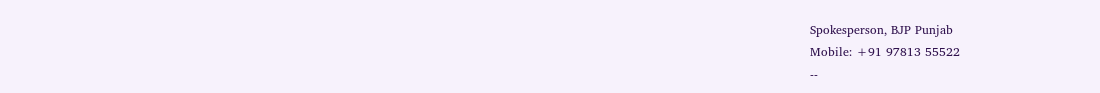Spokesperson, BJP Punjab
Mobile: +91 97813 55522
--